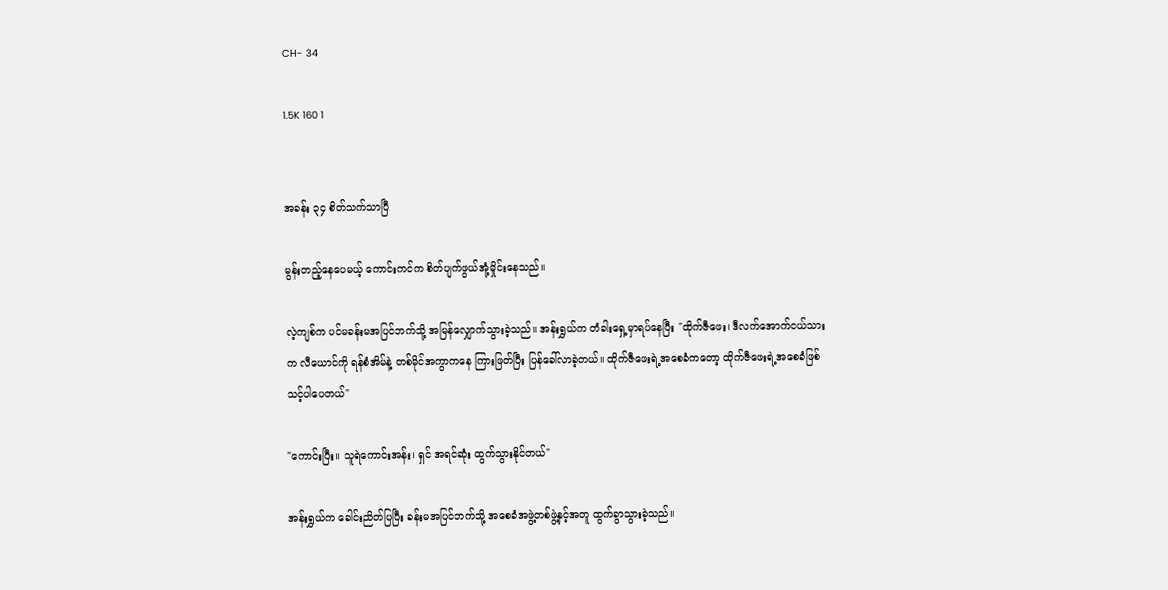CH- 34

1.5K 160 1


အခန်း ၃၄ စိတ်သက်သာပြီ

မွန်းတည့်နေပေမယ့် ကောင်းကင်က စိတ်ပျက်ဖွယ်အုံ့မှိုင်းနေသည်။

လဲ့ကျစ်က ပင်မခန်းမအပြင်ဘက်သို့ အမြန်လျှောက်သွားခဲ့သည်။ အန်းရွှယ်က တံခါးရှေ့မှာရပ်နေပြီး "ထိုက်ဇီဖေး၊ ဒီလက်အောက်ငယ်သားက လီယောင်ကို ရန်စံအိမ်နဲ့ တစ်မိုင်အကွာကနေ ကြားဖြတ်ပြီး ပြန်ခေါ်လာခဲ့တယ်။ ထိုက်ဇီဖေးရဲ့အစေခံကတော့ ထိုက်ဇီဖေးရဲ့အစေခံဖြစ်သင့်ပါပေတယ်"

"ကောင်းပြီး။ သူရဲကောင်းအန်း၊ ရှင် အရင်ဆုံး ထွက်သွားနိုင်တယ်"

အန်းရွှယ်က ခေါင်းညိတ်ပြပြီး ခန်းမအပြင်ဘက်သို့ အစေခံအဖွဲ့တစ်ဖွဲ့နှင့်အတူ ထွက်ခွာသွားခဲ့သည်။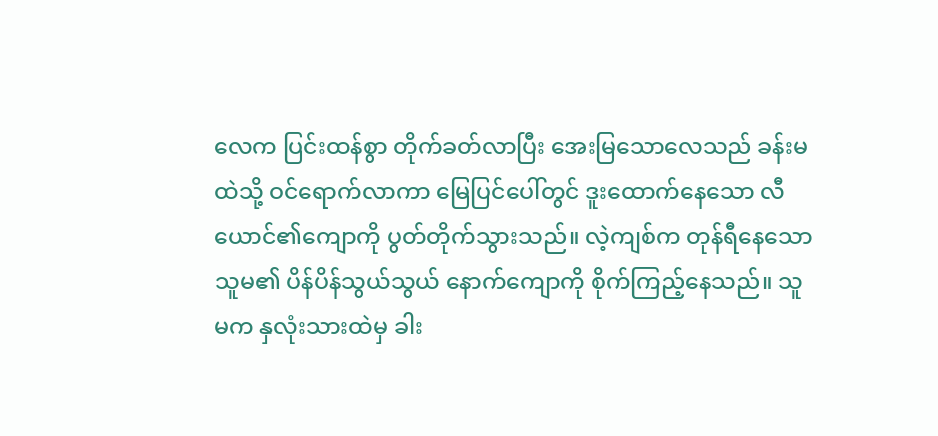လေက ပြင်းထန်စွာ တိုက်ခတ်လာပြီး အေးမြသောလေသည် ခန်းမထဲသို့ ဝင်ရောက်လာကာ မြေပြင်ပေါ်တွင် ဒူးထောက်နေသော လီယောင်၏ကျောကို ပွတ်တိုက်သွားသည်။ လဲ့ကျစ်က တုန်ရီနေသော သူမ၏ ပိန်ပိန်သွယ်သွယ် နောက်ကျောကို စိုက်ကြည့်နေသည်။ သူမက နှလုံးသားထဲမှ ခါး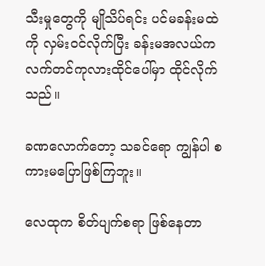သီးမှုတွေကို မျိုသိပ်ရင်း ပင်မခန်းမထဲကို လှမ်းဝင်လိုက်ပြီး ခန်းမအလယ်က လက်တင်ကုလားထိုင်ပေါ်မှာ ထိုင်လိုက်သည်။

ခဏလောက်တော့ သခင်ရော ကျွန်ပါ စကားမပြောဖြစ်ကြဘူး။

လေထုက စိတ်ပျက်စရာ ဖြစ်နေတာ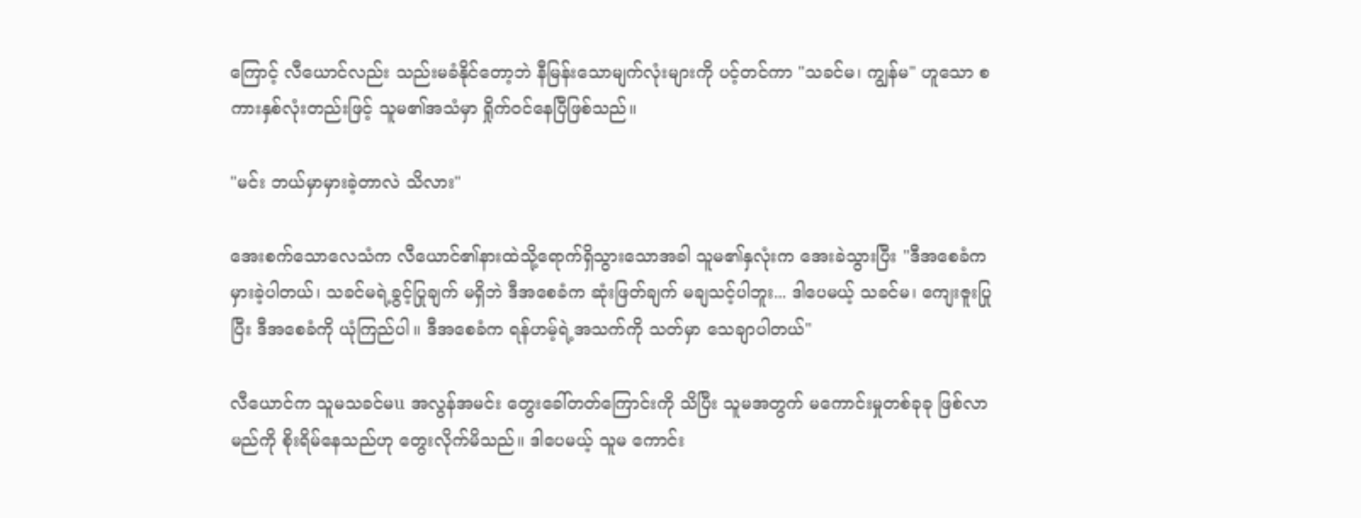ကြောင့် လီယောင်လည်း သည်းမခံနိုင်တော့ဘဲ နီမြန်းသောမျက်လုံးများကို ပင့်တင်ကာ "သခင်မ၊ ကျွန်မ" ဟူသော စကားနှစ်လုံးတည်းဖြင့် သူမ၏အသံမှာ ရှိုက်ဝင်နေပြီဖြစ်သည်။

"မင်း ဘယ်မှာမှားခဲ့တာလဲ သိလား"

အေးစက်သောလေသံက လီယောင်၏နားထဲသို့ရောက်ရှိသွားသောအခါ သူမ၏နှလုံးက အေးခဲသွားပြီး "ဒီအစေခံက မှားခဲ့ပါတယ်၊ သခင်မရဲ့ခွင့်ပြုချက် မရှိဘဲ ဒီအစေခံက ဆုံးဖြတ်ချက် မချသင့်ပါဘူး... ဒါပေမယ့် သခင်မ၊ ကျေးဇူးပြုပြီး ဒီအစေခံကို ယုံကြည်ပါ။ ဒီအစေခံက ရန်ဟမ့်ရဲ့အသက်ကို သတ်မှာ သေချာပါတယ်"

လီယောင်က သူမသခင်မu အလွန်အမင်း တွေးခေါ်တတ်ကြောင်းကို သိပြီး သူမအတွက် မကောင်းမှုတစ်ခုခု ဖြစ်လာမည်ကို စိုးရိမ်နေသည်ဟု တွေးလိုက်မိသည်။ ဒါပေမယ့် သူမ ကောင်း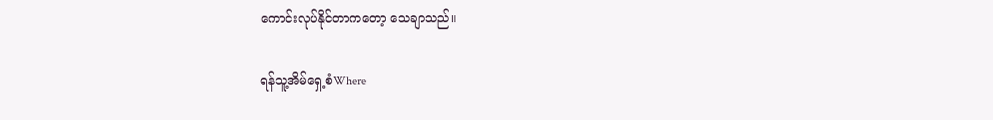ကောင်းလုပ်နိုင်တာကတော့ သေချာသည်။

ရန်သူ့အိမ်ရှေ့စံWhere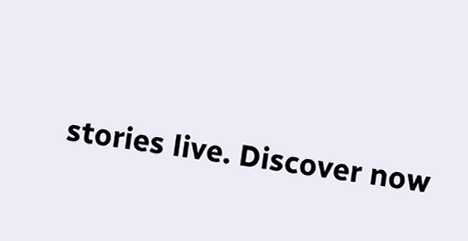stories live. Discover now